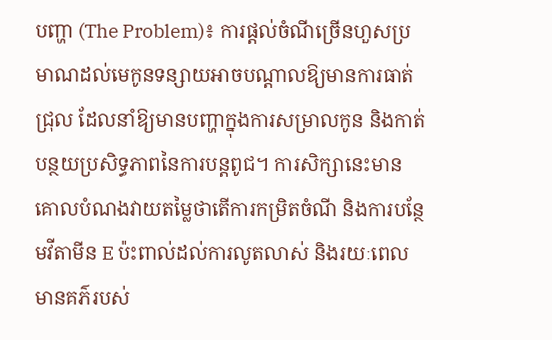បញ្ហា (The Problem)៖ ការផ្ដល់ចំណីច្រើនហួសប្រមាណដល់មេកូនទន្សាយអាចបណ្ដាលឱ្យមានការធាត់ជ្រុល ដែលនាំឱ្យមានបញ្ហាក្នុងការសម្រាលកូន និងកាត់បន្ថយប្រសិទ្ធភាពនៃការបន្តពូជ។ ការសិក្សានេះមានគោលបំណងវាយតម្លៃថាតើការកម្រិតចំណី និងការបន្ថែមវីតាមីន E ប៉ះពាល់ដល់ការលូតលាស់ និងរយៈពេលមានគភ៌របស់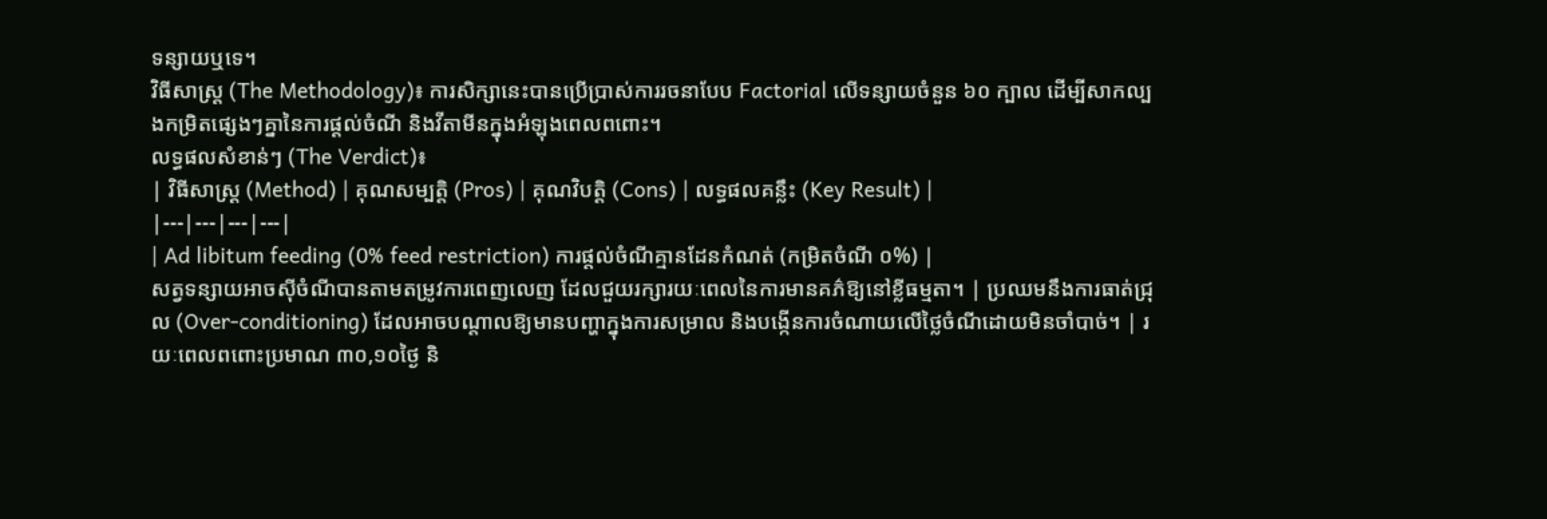ទន្សាយឬទេ។
វិធីសាស្ត្រ (The Methodology)៖ ការសិក្សានេះបានប្រើប្រាស់ការរចនាបែប Factorial លើទន្សាយចំនួន ៦០ ក្បាល ដើម្បីសាកល្បងកម្រិតផ្សេងៗគ្នានៃការផ្តល់ចំណី និងវីតាមីនក្នុងអំឡុងពេលពពោះ។
លទ្ធផលសំខាន់ៗ (The Verdict)៖
| វិធីសាស្ត្រ (Method) | គុណសម្បត្តិ (Pros) | គុណវិបត្តិ (Cons) | លទ្ធផលគន្លឹះ (Key Result) |
|---|---|---|---|
| Ad libitum feeding (0% feed restriction) ការផ្តល់ចំណីគ្មានដែនកំណត់ (កម្រិតចំណី ០%) |
សត្វទន្សាយអាចស៊ីចំណីបានតាមតម្រូវការពេញលេញ ដែលជួយរក្សារយៈពេលនៃការមានគភ៌ឱ្យនៅខ្លីធម្មតា។ | ប្រឈមនឹងការធាត់ជ្រុល (Over-conditioning) ដែលអាចបណ្តាលឱ្យមានបញ្ហាក្នុងការសម្រាល និងបង្កើនការចំណាយលើថ្លៃចំណីដោយមិនចាំបាច់។ | រយៈពេលពពោះប្រមាណ ៣០,១០ថ្ងៃ និ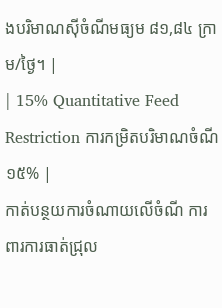ងបរិមាណស៊ីចំណីមធ្យម ៨១,៨៤ ក្រាម/ថ្ងៃ។ |
| 15% Quantitative Feed Restriction ការកម្រិតបរិមាណចំណី ១៥% |
កាត់បន្ថយការចំណាយលើចំណី ការពារការធាត់ជ្រុល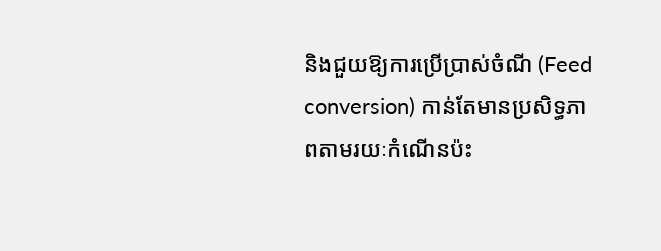និងជួយឱ្យការប្រើប្រាស់ចំណី (Feed conversion) កាន់តែមានប្រសិទ្ធភាពតាមរយៈកំណើនប៉ះ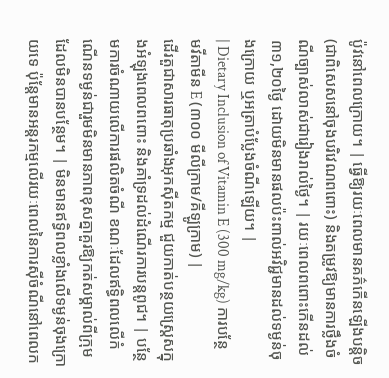ប៉ូវនៅពេលក្រោយ។ | ធ្វើឱ្យរយៈពេលមានគភ៌កើនឡើងបន្តិច (ជាពិសេសនៅចុងបរិវេណពពោះ) និងតម្រូវឱ្យមានការថ្លឹងចំណីច្បាស់លាស់ជារៀងរាល់ថ្ងៃ។ | រយៈពេលពពោះកើនដល់ ៣១,២០ថ្ងៃ ដោយមិនមានផលប៉ះពាល់អវិជ្ជមានដល់ទម្ងន់ចុងក្រោយ ឬអត្រាបំប្លែងចំណីឡើយ។ |
| Dietary Inclusion of Vitamin E (300 mg/kg) ការបន្ថែមវីតាមីន E (៣០០ មីលីក្រាម/គីឡូក្រាម) |
ដើរតួជាសារធាតុប្រឆាំងអុកស៊ីតកម្ម ជួយកាត់បន្ថយស្ត្រេសក្នុងអំឡុងពេលពពោះ និងគាំទ្រដល់ដំណើរការបន្តពូជ។ | បន្ថែមការចំណាយលើការផលិតចំណី ខណៈដែលឥទ្ធិពលលើកំណើនទម្ងន់ជារួមមិនមានភាពខុសគ្នាគួរឱ្យកត់សម្គាល់ពីក្រុមដែលមិនបានបន្ថែម។ | មិនមានឥទ្ធិពលខ្លាំងលើទម្ងន់ចុងក្រោយទេ ប៉ុន្តែមានអន្តរកម្មលើរយៈពេលនៃការស៊ីចំណីនៅពេលក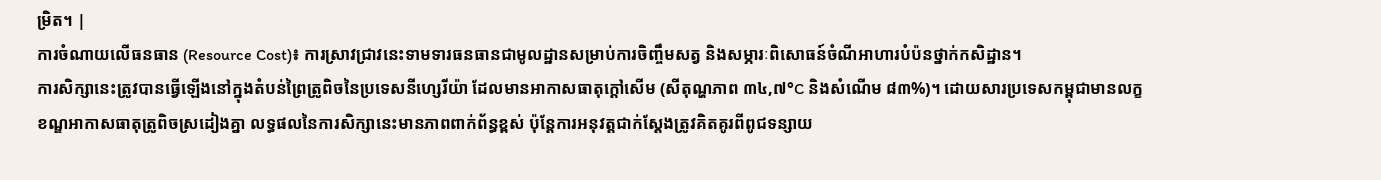ម្រិត។ |
ការចំណាយលើធនធាន (Resource Cost)៖ ការស្រាវជ្រាវនេះទាមទារធនធានជាមូលដ្ឋានសម្រាប់ការចិញ្ចឹមសត្វ និងសម្ភារៈពិសោធន៍ចំណីអាហារបំប៉នថ្នាក់កសិដ្ឋាន។
ការសិក្សានេះត្រូវបានធ្វើឡើងនៅក្នុងតំបន់ព្រៃត្រូពិចនៃប្រទេសនីហ្សេរីយ៉ា ដែលមានអាកាសធាតុក្តៅសើម (សីតុណ្ហភាព ៣៤,៧°C និងសំណើម ៨៣%)។ ដោយសារប្រទេសកម្ពុជាមានលក្ខខណ្ឌអាកាសធាតុត្រូពិចស្រដៀងគ្នា លទ្ធផលនៃការសិក្សានេះមានភាពពាក់ព័ន្ធខ្ពស់ ប៉ុន្តែការអនុវត្តជាក់ស្តែងត្រូវគិតគូរពីពូជទន្សាយ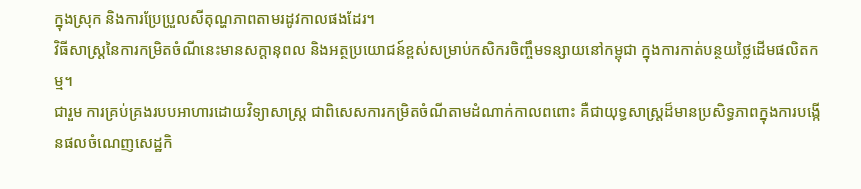ក្នុងស្រុក និងការប្រែប្រួលសីតុណ្ហភាពតាមរដូវកាលផងដែរ។
វិធីសាស្ត្រនៃការកម្រិតចំណីនេះមានសក្តានុពល និងអត្ថប្រយោជន៍ខ្ពស់សម្រាប់កសិករចិញ្ចឹមទន្សាយនៅកម្ពុជា ក្នុងការកាត់បន្ថយថ្លៃដើមផលិតកម្ម។
ជារួម ការគ្រប់គ្រងរបបអាហារដោយវិទ្យាសាស្ត្រ ជាពិសេសការកម្រិតចំណីតាមដំណាក់កាលពពោះ គឺជាយុទ្ធសាស្ត្រដ៏មានប្រសិទ្ធភាពក្នុងការបង្កើនផលចំណេញសេដ្ឋកិ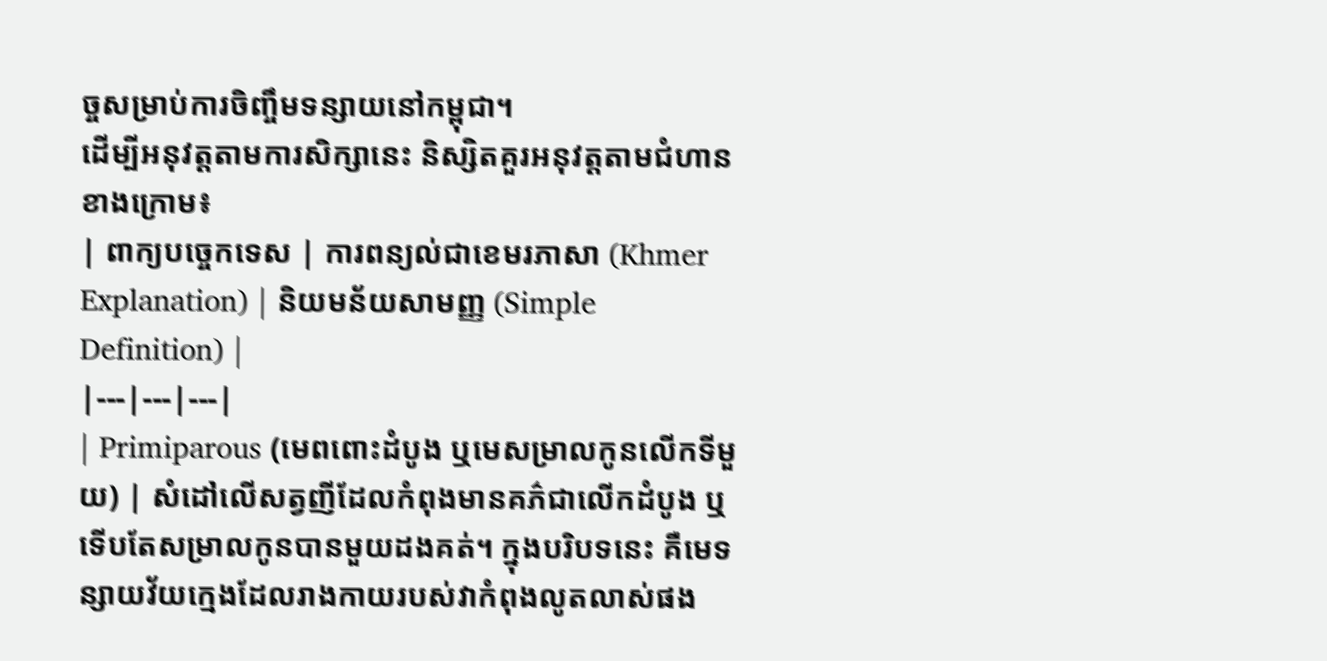ច្ចសម្រាប់ការចិញ្ចឹមទន្សាយនៅកម្ពុជា។
ដើម្បីអនុវត្តតាមការសិក្សានេះ និស្សិតគួរអនុវត្តតាមជំហានខាងក្រោម៖
| ពាក្យបច្ចេកទេស | ការពន្យល់ជាខេមរភាសា (Khmer Explanation) | និយមន័យសាមញ្ញ (Simple Definition) |
|---|---|---|
| Primiparous (មេពពោះដំបូង ឬមេសម្រាលកូនលើកទីមួយ) | សំដៅលើសត្វញីដែលកំពុងមានគភ៌ជាលើកដំបូង ឬទើបតែសម្រាលកូនបានមួយដងគត់។ ក្នុងបរិបទនេះ គឺមេទន្សាយវ័យក្មេងដែលរាងកាយរបស់វាកំពុងលូតលាស់ផង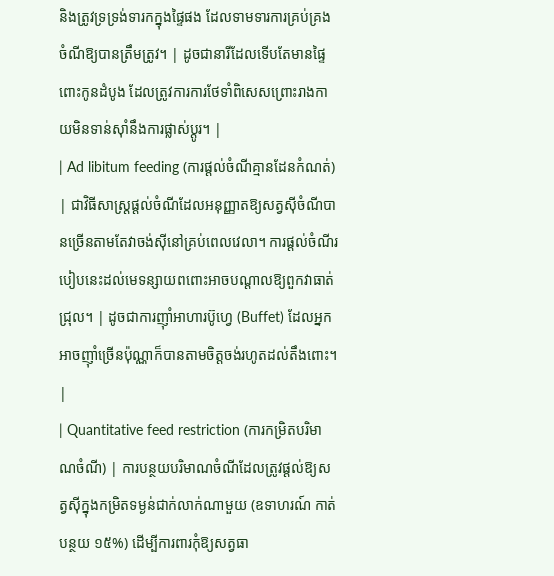និងត្រូវទ្រទ្រង់ទារកក្នុងផ្ទៃផង ដែលទាមទារការគ្រប់គ្រងចំណីឱ្យបានត្រឹមត្រូវ។ | ដូចជានារីដែលទើបតែមានផ្ទៃពោះកូនដំបូង ដែលត្រូវការការថែទាំពិសេសព្រោះរាងកាយមិនទាន់ស៊ាំនឹងការផ្លាស់ប្តូរ។ |
| Ad libitum feeding (ការផ្តល់ចំណីគ្មានដែនកំណត់) | ជាវិធីសាស្ត្រផ្តល់ចំណីដែលអនុញ្ញាតឱ្យសត្វស៊ីចំណីបានច្រើនតាមតែវាចង់ស៊ីនៅគ្រប់ពេលវេលា។ ការផ្តល់ចំណីរបៀបនេះដល់មេទន្សាយពពោះអាចបណ្តាលឱ្យពួកវាធាត់ជ្រុល។ | ដូចជាការញ៉ាំអាហារប៊ូហ្វេ (Buffet) ដែលអ្នកអាចញ៉ាំច្រើនប៉ុណ្ណាក៏បានតាមចិត្តចង់រហូតដល់តឹងពោះ។ |
| Quantitative feed restriction (ការកម្រិតបរិមាណចំណី) | ការបន្ថយបរិមាណចំណីដែលត្រូវផ្តល់ឱ្យសត្វស៊ីក្នុងកម្រិតទម្ងន់ជាក់លាក់ណាមួយ (ឧទាហរណ៍ កាត់បន្ថយ ១៥%) ដើម្បីការពារកុំឱ្យសត្វធា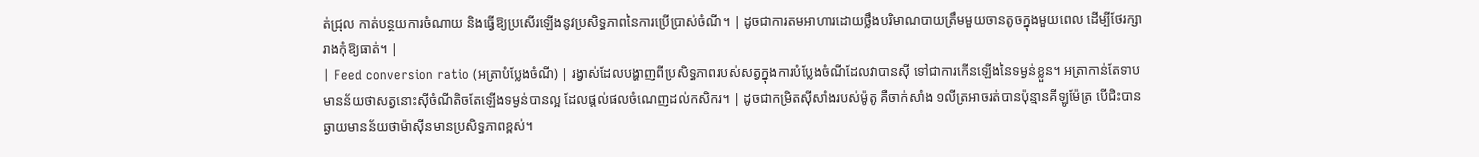ត់ជ្រុល កាត់បន្ថយការចំណាយ និងធ្វើឱ្យប្រសើរឡើងនូវប្រសិទ្ធភាពនៃការប្រើប្រាស់ចំណី។ | ដូចជាការតមអាហារដោយថ្លឹងបរិមាណបាយត្រឹមមួយចានតូចក្នុងមួយពេល ដើម្បីថែរក្សារាងកុំឱ្យធាត់។ |
| Feed conversion ratio (អត្រាបំប្លែងចំណី) | រង្វាស់ដែលបង្ហាញពីប្រសិទ្ធភាពរបស់សត្វក្នុងការបំប្លែងចំណីដែលវាបានស៊ី ទៅជាការកើនឡើងនៃទម្ងន់ខ្លួន។ អត្រាកាន់តែទាប មានន័យថាសត្វនោះស៊ីចំណីតិចតែឡើងទម្ងន់បានល្អ ដែលផ្តល់ផលចំណេញដល់កសិករ។ | ដូចជាកម្រិតស៊ីសាំងរបស់ម៉ូតូ គឺចាក់សាំង ១លីត្រអាចរត់បានប៉ុន្មានគីឡូម៉ែត្រ បើជិះបានឆ្ងាយមានន័យថាម៉ាស៊ីនមានប្រសិទ្ធភាពខ្ពស់។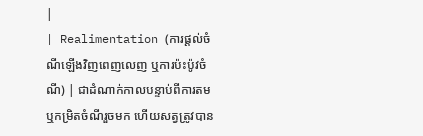|
| Realimentation (ការផ្តល់ចំណីឡើងវិញពេញលេញ ឬការប៉ះប៉ូវចំណី) | ជាដំណាក់កាលបន្ទាប់ពីការតម ឬកម្រិតចំណីរួចមក ហើយសត្វត្រូវបាន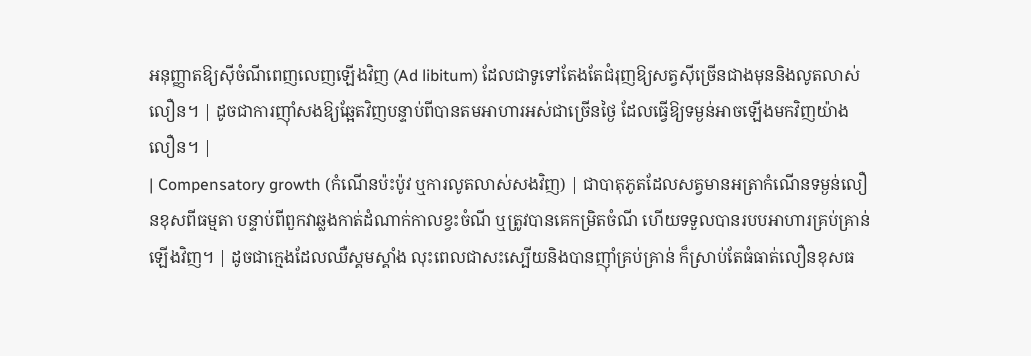អនុញ្ញាតឱ្យស៊ីចំណីពេញលេញឡើងវិញ (Ad libitum) ដែលជាទូទៅតែងតែជំរុញឱ្យសត្វស៊ីច្រើនជាងមុននិងលូតលាស់លឿន។ | ដូចជាការញ៉ាំសងឱ្យឆ្អែតវិញបន្ទាប់ពីបានតមអាហារអស់ជាច្រើនថ្ងៃ ដែលធ្វើឱ្យទម្ងន់អាចឡើងមកវិញយ៉ាងលឿន។ |
| Compensatory growth (កំណើនប៉ះប៉ូវ ឬការលូតលាស់សងវិញ) | ជាបាតុភូតដែលសត្វមានអត្រាកំណើនទម្ងន់លឿនខុសពីធម្មតា បន្ទាប់ពីពួកវាឆ្លងកាត់ដំណាក់កាលខ្វះចំណី ឬត្រូវបានគេកម្រិតចំណី ហើយទទួលបានរបបអាហារគ្រប់គ្រាន់ឡើងវិញ។ | ដូចជាក្មេងដែលឈឺស្គមស្គាំង លុះពេលជាសះស្បើយនិងបានញ៉ាំគ្រប់គ្រាន់ ក៏ស្រាប់តែធំធាត់លឿនខុសធ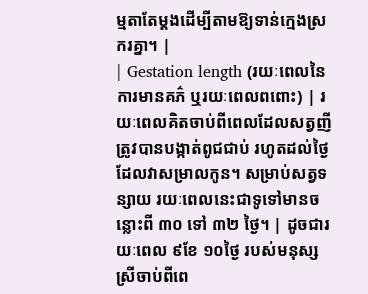ម្មតាតែម្តងដើម្បីតាមឱ្យទាន់ក្មេងស្រករគ្នា។ |
| Gestation length (រយៈពេលនៃការមានគភ៌ ឬរយៈពេលពពោះ) | រយៈពេលគិតចាប់ពីពេលដែលសត្វញីត្រូវបានបង្កាត់ពូជជាប់ រហូតដល់ថ្ងៃដែលវាសម្រាលកូន។ សម្រាប់សត្វទន្សាយ រយៈពេលនេះជាទូទៅមានចន្លោះពី ៣០ ទៅ ៣២ ថ្ងៃ។ | ដូចជារយៈពេល ៩ខែ ១០ថ្ងៃ របស់មនុស្សស្រីចាប់ពីពេ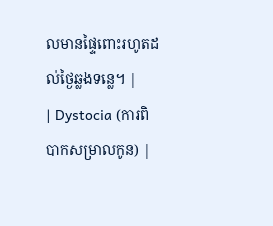លមានផ្ទៃពោះរហូតដល់ថ្ងៃឆ្លងទន្លេ។ |
| Dystocia (ការពិបាកសម្រាលកូន) |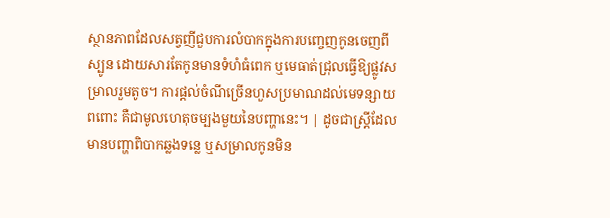ស្ថានភាពដែលសត្វញីជួបការលំបាកក្នុងការបញ្ចេញកូនចេញពីស្បូន ដោយសារតែកូនមានទំហំធំពេក ឬមេធាត់ជ្រុលធ្វើឱ្យផ្លូវសម្រាលរួមតូច។ ការផ្តល់ចំណីច្រើនហួសប្រមាណដល់មេទន្សាយពពោះ គឺជាមូលហេតុចម្បងមួយនៃបញ្ហានេះ។ | ដូចជាស្ត្រីដែលមានបញ្ហាពិបាកឆ្លងទន្លេ ឬសម្រាលកូនមិន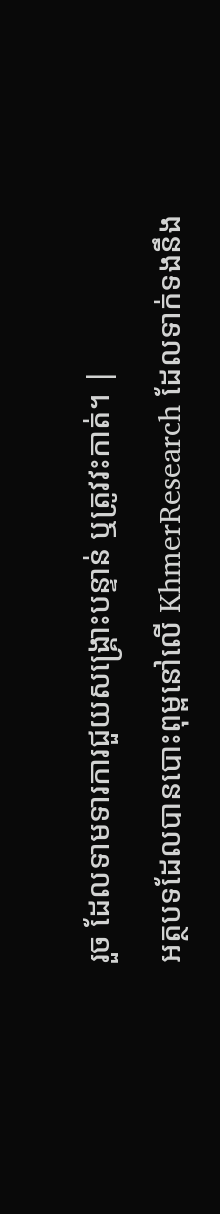រួច ដែលទាមទារការជួយសង្គ្រោះបន្ទាន់ ឬត្រូវវះកាត់។ |
អត្ថបទដែលបានបោះពុម្ពនៅលើ KhmerResearch ដែលទាក់ទងនឹង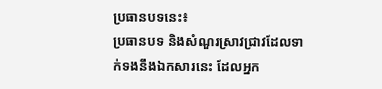ប្រធានបទនេះ៖
ប្រធានបទ និងសំណួរស្រាវជ្រាវដែលទាក់ទងនឹងឯកសារនេះ ដែលអ្នក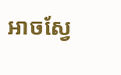អាចស្វែ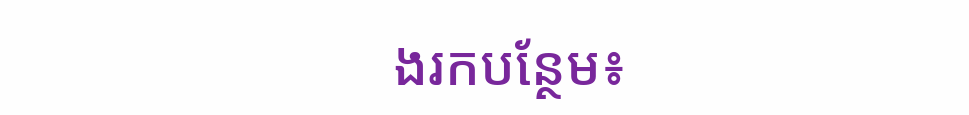ងរកបន្ថែម៖